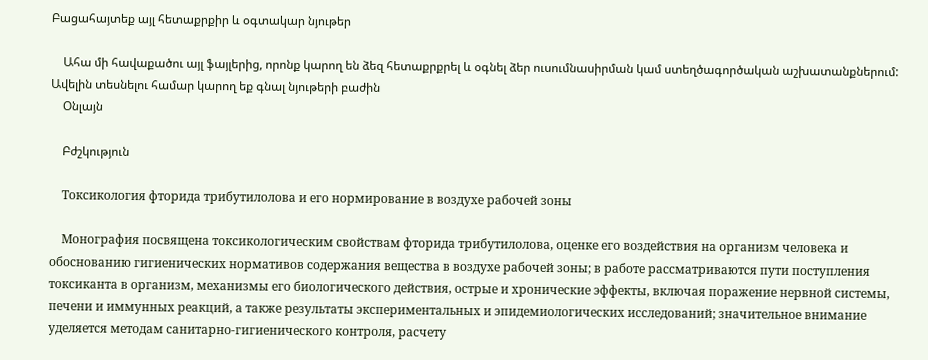Բացահայտեք այլ հետաքրքիր և օգտակար նյութեր

    Ահա մի հավաքածու այլ ֆայլերից, որոնք կարող են ձեզ հետաքրքրել և օգնել ձեր ուսումնասիրման կամ ստեղծագործական աշխատանքներում: Ավելին տեսնելու համար կարող եք գնալ նյութերի բաժին
    Օնլայն

    Բժշկություն

    Токсикология фторида трибутилолова и его нормирование в воздухе рабочей зоны

    Монография посвящена токсикологическим свойствам фторида трибутилолова, оценке его воздействия на организм человека и обоснованию гигиенических нормативов содержания вещества в воздухе рабочей зоны; в работе рассматриваются пути поступления токсиканта в организм, механизмы его биологического действия, острые и хронические эффекты, включая поражение нервной системы, печени и иммунных реакций, а также результаты экспериментальных и эпидемиологических исследований; значительное внимание уделяется методам санитарно-гигиенического контроля, расчету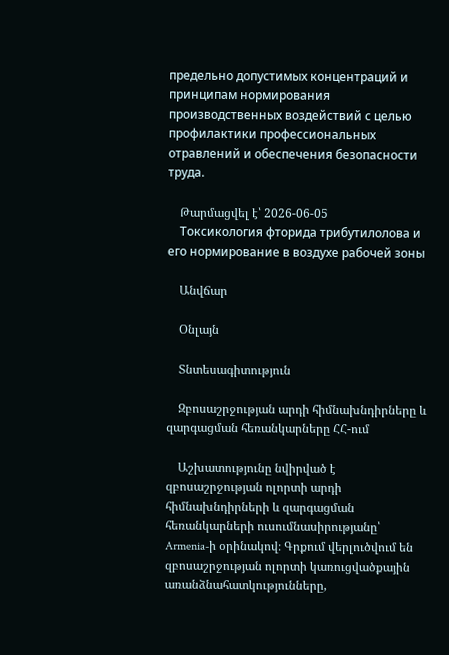предельно допустимых концентраций и принципам нормирования производственных воздействий с целью профилактики профессиональных отравлений и обеспечения безопасности труда.

    Թարմացվել է՝ 2026-06-05
    Токсикология фторида трибутилолова и его нормирование в воздухе рабочей зоны

    Անվճար

    Օնլայն

    Տնտեսագիտություն

    Զբոսաշրջության արդի հիմնախնդիրները և զարգացման հեռանկարները ՀՀ-ում

    Աշխատությունը նվիրված է զբոսաշրջության ոլորտի արդի հիմնախնդիրների և զարգացման հեռանկարների ուսումնասիրությանը՝ Armenia-ի օրինակով։ Գրքում վերլուծվում են զբոսաշրջության ոլորտի կառուցվածքային առանձնահատկությունները,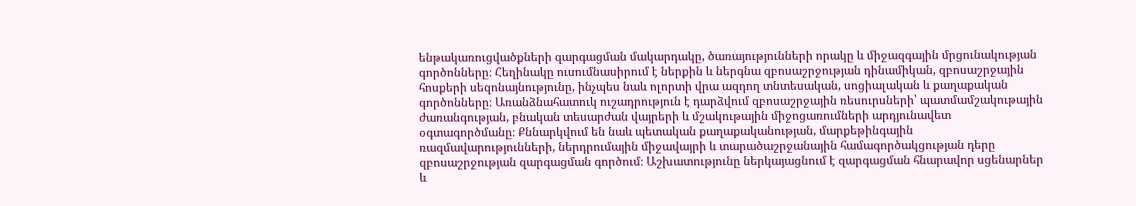ենթակառուցվածքների զարգացման մակարդակը, ծառայությունների որակը և միջազգային մրցունակության գործոնները։ Հեղինակը ուսումնասիրում է ներքին և ներգնա զբոսաշրջության դինամիկան, զբոսաշրջային հոսքերի սեզոնայնությունը, ինչպես նաև ոլորտի վրա ազդող տնտեսական, սոցիալական և քաղաքական գործոնները։ Առանձնահատուկ ուշադրություն է դարձվում զբոսաշրջային ռեսուրսների՝ պատմամշակութային ժառանգության, բնական տեսարժան վայրերի և մշակութային միջոցառումների արդյունավետ օգտագործմանը։ Քննարկվում են նաև պետական քաղաքականության, մարքեթինգային ռազմավարությունների, ներդրումային միջավայրի և տարածաշրջանային համագործակցության դերը զբոսաշրջության զարգացման գործում։ Աշխատությունը ներկայացնում է զարգացման հնարավոր սցենարներ և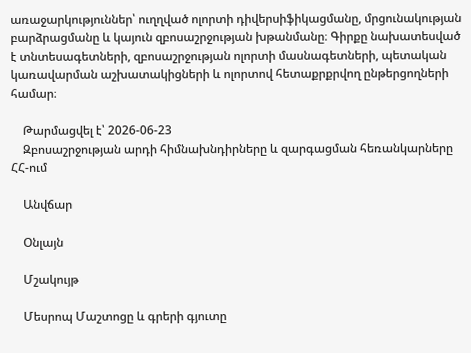առաջարկություններ՝ ուղղված ոլորտի դիվերսիֆիկացմանը, մրցունակության բարձրացմանը և կայուն զբոսաշրջության խթանմանը։ Գիրքը նախատեսված է տնտեսագետների, զբոսաշրջության ոլորտի մասնագետների, պետական կառավարման աշխատակիցների և ոլորտով հետաքրքրվող ընթերցողների համար։

    Թարմացվել է՝ 2026-06-23
    Զբոսաշրջության արդի հիմնախնդիրները և զարգացման հեռանկարները ՀՀ-ում

    Անվճար

    Օնլայն

    Մշակույթ

    Մեսրոպ Մաշտոցը և գրերի գյուտը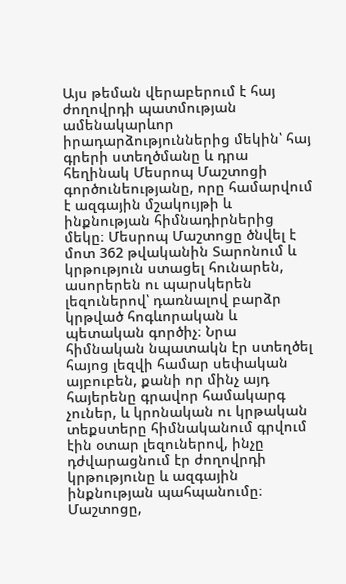Այս թեման վերաբերում է հայ ժողովրդի պատմության ամենակարևոր իրադարձություններից մեկին՝ հայ գրերի ստեղծմանը և դրա հեղինակ Մեսրոպ Մաշտոցի գործունեությանը, որը համարվում է ազգային մշակույթի և ինքնության հիմնադիրներից մեկը։ Մեսրոպ Մաշտոցը ծնվել է մոտ 362 թվականին Տարոնում և կրթություն ստացել հունարեն, ասորերեն ու պարսկերեն լեզուներով՝ դառնալով բարձր կրթված հոգևորական և պետական գործիչ։ Նրա հիմնական նպատակն էր ստեղծել հայոց լեզվի համար սեփական այբուբեն, քանի որ մինչ այդ հայերենը գրավոր համակարգ չուներ, և կրոնական ու կրթական տեքստերը հիմնականում գրվում էին օտար լեզուներով, ինչը դժվարացնում էր ժողովրդի կրթությունը և ազգային ինքնության պահպանումը։ Մաշտոցը,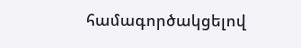համագործակցելով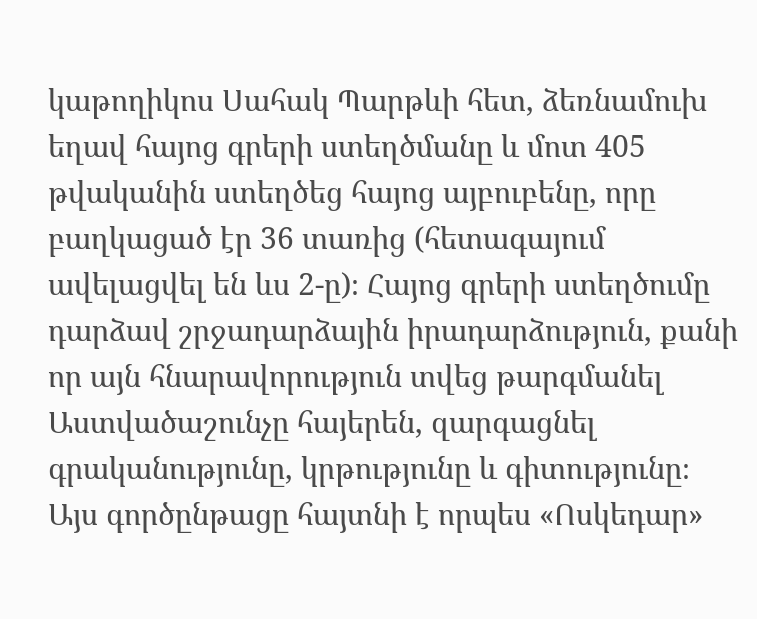կաթողիկոս Սահակ Պարթևի հետ, ձեռնամուխ եղավ հայոց գրերի ստեղծմանը և մոտ 405 թվականին ստեղծեց հայոց այբուբենը, որը բաղկացած էր 36 տառից (հետագայում ավելացվել են ևս 2-ը)։ Հայոց գրերի ստեղծումը դարձավ շրջադարձային իրադարձություն, քանի որ այն հնարավորություն տվեց թարգմանել Աստվածաշունչը հայերեն, զարգացնել գրականությունը, կրթությունը և գիտությունը։ Այս գործընթացը հայտնի է որպես «Ոսկեդար»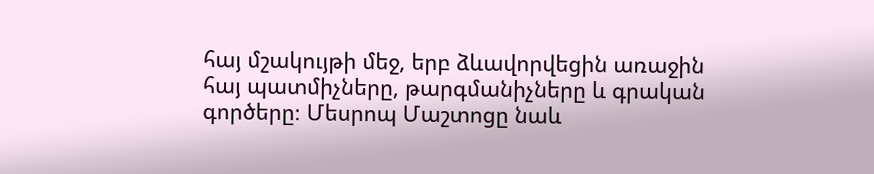հայ մշակույթի մեջ, երբ ձևավորվեցին առաջին հայ պատմիչները, թարգմանիչները և գրական գործերը։ Մեսրոպ Մաշտոցը նաև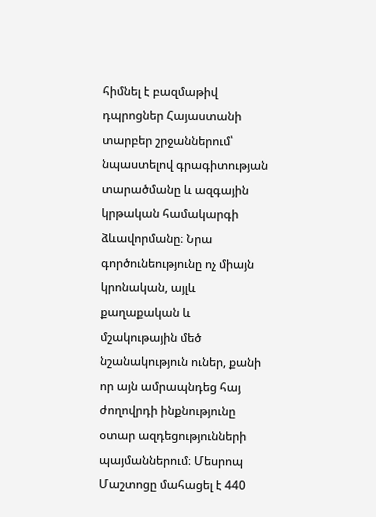հիմնել է բազմաթիվ դպրոցներ Հայաստանի տարբեր շրջաններում՝ նպաստելով գրագիտության տարածմանը և ազգային կրթական համակարգի ձևավորմանը։ Նրա գործունեությունը ոչ միայն կրոնական, այլև քաղաքական և մշակութային մեծ նշանակություն ուներ, քանի որ այն ամրապնդեց հայ ժողովրդի ինքնությունը օտար ազդեցությունների պայմաններում։ Մեսրոպ Մաշտոցը մահացել է 440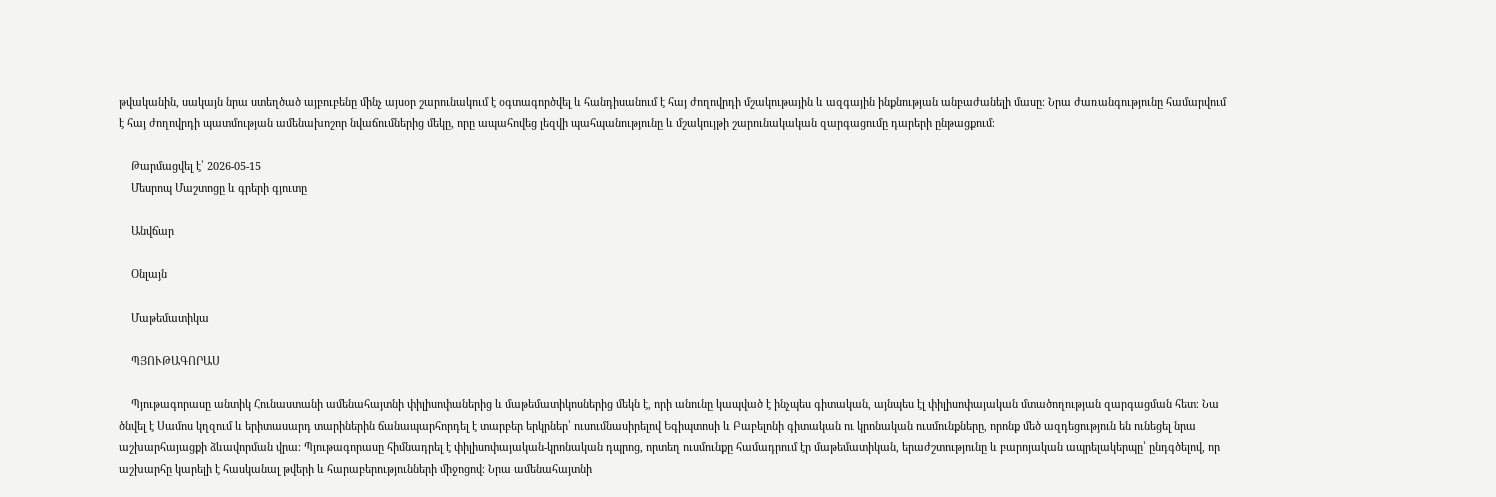թվականին, սակայն նրա ստեղծած այբուբենը մինչ այսօր շարունակում է օգտագործվել և հանդիսանում է հայ ժողովրդի մշակութային և ազգային ինքնության անբաժանելի մասը։ Նրա ժառանգությունը համարվում է հայ ժողովրդի պատմության ամենախոշոր նվաճումներից մեկը, որը ապահովեց լեզվի պահպանությունը և մշակույթի շարունակական զարգացումը դարերի ընթացքում։

    Թարմացվել է՝ 2026-05-15
    Մեսրոպ Մաշտոցը և գրերի գյուտը

    Անվճար

    Օնլայն

    Մաթեմատիկա

    ՊՅՈՒԹԱԳՈՐԱՍ

    Պյութագորասը անտիկ Հունաստանի ամենահայտնի փիլիսոփաներից և մաթեմատիկոսներից մեկն է, որի անունը կապված է ինչպես գիտական, այնպես էլ փիլիսոփայական մտածողության զարգացման հետ։ Նա ծնվել է Սամոս կղզում և երիտասարդ տարիներին ճանապարհորդել է տարբեր երկրներ՝ ուսումնասիրելով Եգիպտոսի և Բաբելոնի գիտական ու կրոնական ուսմունքները, որոնք մեծ ազդեցություն են ունեցել նրա աշխարհայացքի ձևավորման վրա։ Պյութագորասը հիմնադրել է փիլիսոփայական-կրոնական դպրոց, որտեղ ուսմունքը համադրում էր մաթեմատիկան, երաժշտությունը և բարոյական ապրելակերպը՝ ընդգծելով, որ աշխարհը կարելի է հասկանալ թվերի և հարաբերությունների միջոցով։ Նրա ամենահայտնի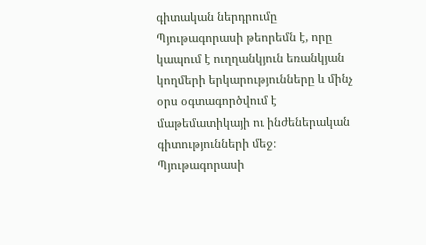գիտական ներդրումը Պյութագորասի թեորեմն է, որը կապում է ուղղանկյուն եռանկյան կողմերի երկարությունները և մինչ օրս օգտագործվում է մաթեմատիկայի ու ինժեներական գիտությունների մեջ։ Պյութագորասի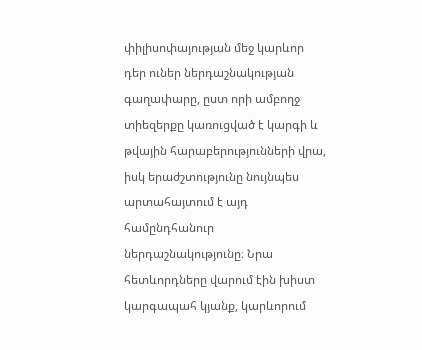փիլիսոփայության մեջ կարևոր դեր ուներ ներդաշնակության գաղափարը, ըստ որի ամբողջ տիեզերքը կառուցված է կարգի և թվային հարաբերությունների վրա, իսկ երաժշտությունը նույնպես արտահայտում է այդ համընդհանուր ներդաշնակությունը։ Նրա հետևորդները վարում էին խիստ կարգապահ կյանք, կարևորում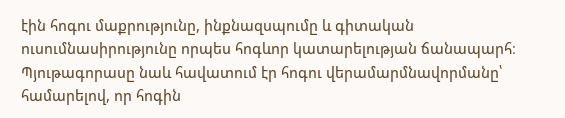էին հոգու մաքրությունը, ինքնազսպումը և գիտական ուսումնասիրությունը որպես հոգևոր կատարելության ճանապարհ։ Պյութագորասը նաև հավատում էր հոգու վերամարմնավորմանը՝ համարելով, որ հոգին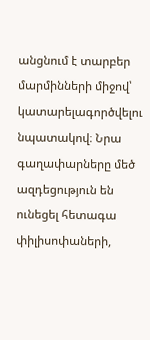անցնում է տարբեր մարմինների միջով՝ կատարելագործվելու նպատակով։ Նրա գաղափարները մեծ ազդեցություն են ունեցել հետագա փիլիսոփաների,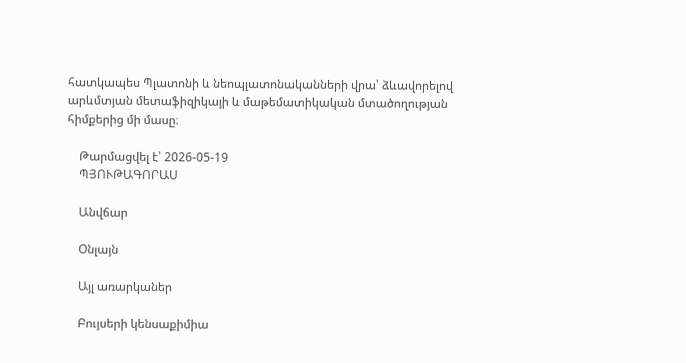հատկապես Պլատոնի և նեոպլատոնականների վրա՝ ձևավորելով արևմտյան մետաֆիզիկայի և մաթեմատիկական մտածողության հիմքերից մի մասը։

    Թարմացվել է՝ 2026-05-19
    ՊՅՈՒԹԱԳՈՐԱՍ

    Անվճար

    Օնլայն

    Այլ առարկաներ

    Բույսերի կենսաքիմիա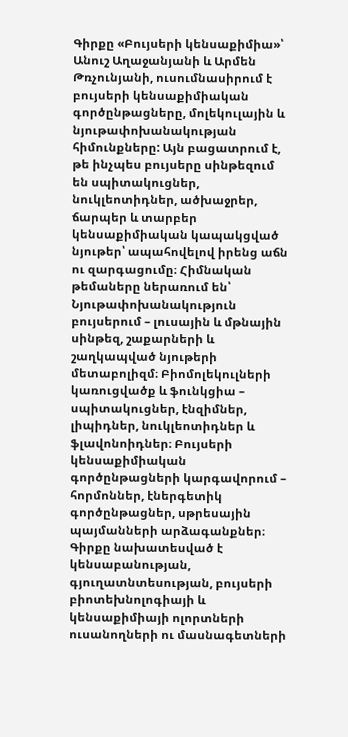Գիրքը «Բույսերի կենսաքիմիա»՝ Անուշ Աղաջանյանի և Արմեն Թռչունյանի, ուսումնասիրում է բույսերի կենսաքիմիական գործընթացները, մոլեկուլային և նյութափոխանակության հիմունքները: Այն բացատրում է, թե ինչպես բույսերը սինթեզում են սպիտակուցներ, նուկլեոտիդներ, ածխաջրեր, ճարպեր և տարբեր կենսաքիմիական կապակցված նյութեր՝ ապահովելով իրենց աճն ու զարգացումը։ Հիմնական թեմաները ներառում են՝ Նյութափոխանակություն բույսերում – լուսային և մթնային սինթեզ, շաքարների և շաղկապված նյութերի մետաբոլիզմ։ Բիոմոլեկուլների կառուցվածք և ֆունկցիա – սպիտակուցներ, էնզիմներ, լիպիդներ, նուկլեոտիդներ և ֆլավոնոիդներ։ Բույսերի կենսաքիմիական գործընթացների կարգավորում – հորմոններ, էներգետիկ գործընթացներ, սթրեսային պայմանների արձագանքներ։ Գիրքը նախատեսված է կենսաբանության, գյուղատնտեսության, բույսերի բիոտեխնոլոգիայի և կենսաքիմիայի ոլորտների ուսանողների ու մասնագետների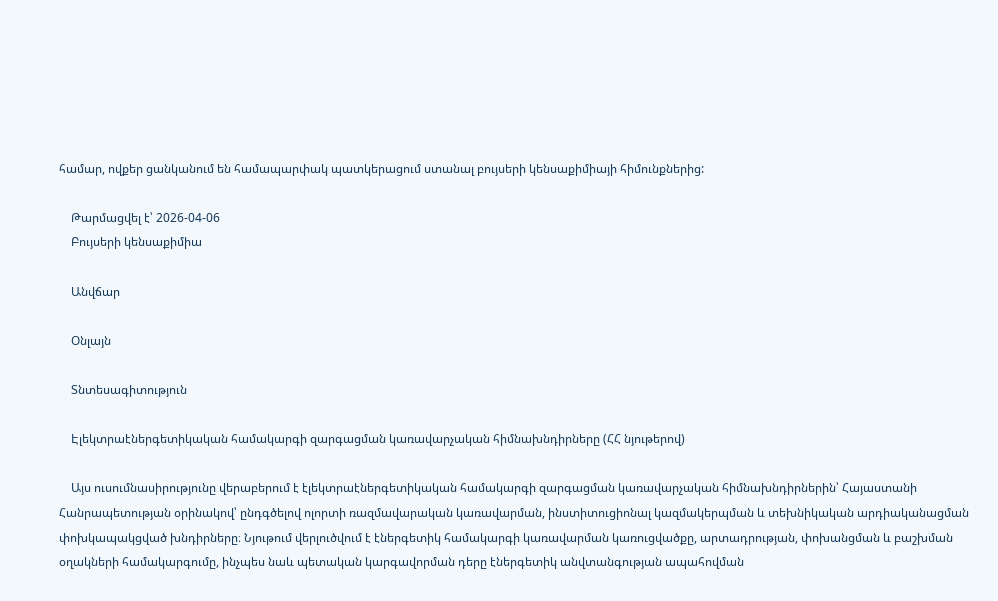համար, ովքեր ցանկանում են համապարփակ պատկերացում ստանալ բույսերի կենսաքիմիայի հիմունքներից:

    Թարմացվել է՝ 2026-04-06
    Բույսերի կենսաքիմիա

    Անվճար

    Օնլայն

    Տնտեսագիտություն

    Էլեկտրաէներգետիկական համակարգի զարգացման կառավարչական հիմնախնդիրները (ՀՀ նյութերով)

    Այս ուսումնասիրությունը վերաբերում է էլեկտրաէներգետիկական համակարգի զարգացման կառավարչական հիմնախնդիրներին՝ Հայաստանի Հանրապետության օրինակով՝ ընդգծելով ոլորտի ռազմավարական կառավարման, ինստիտուցիոնալ կազմակերպման և տեխնիկական արդիականացման փոխկապակցված խնդիրները։ Նյութում վերլուծվում է էներգետիկ համակարգի կառավարման կառուցվածքը, արտադրության, փոխանցման և բաշխման օղակների համակարգումը, ինչպես նաև պետական կարգավորման դերը էներգետիկ անվտանգության ապահովման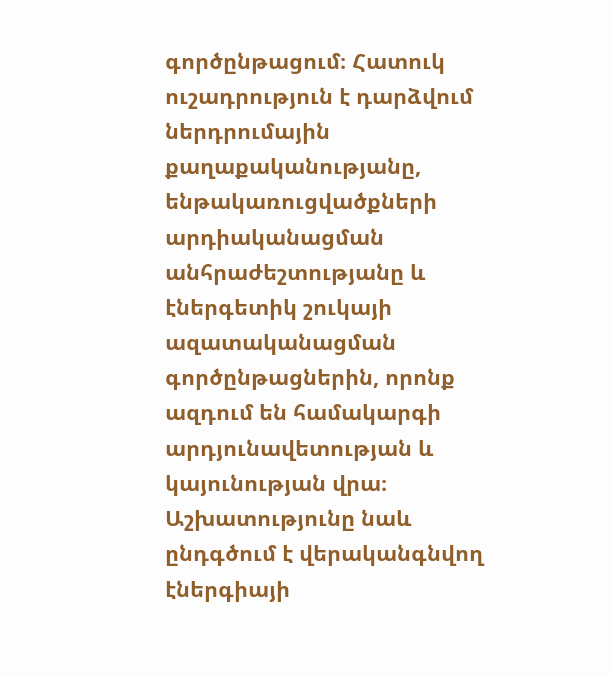գործընթացում։ Հատուկ ուշադրություն է դարձվում ներդրումային քաղաքականությանը, ենթակառուցվածքների արդիականացման անհրաժեշտությանը և էներգետիկ շուկայի ազատականացման գործընթացներին, որոնք ազդում են համակարգի արդյունավետության և կայունության վրա։ Աշխատությունը նաև ընդգծում է վերականգնվող էներգիայի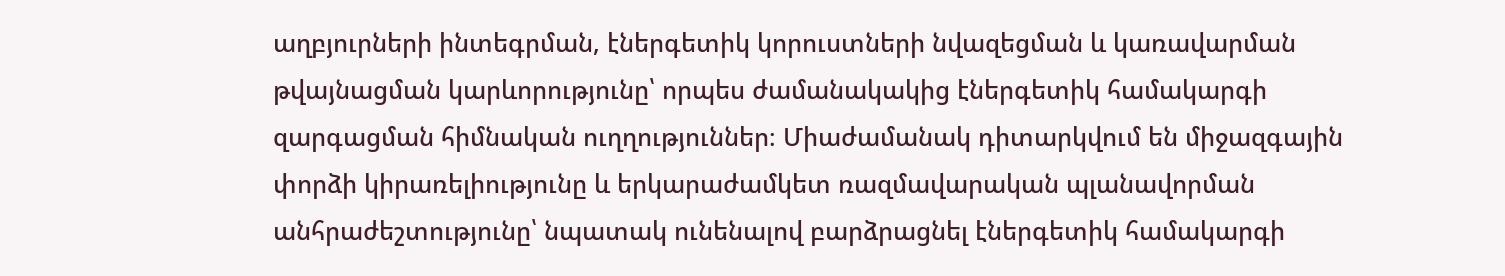աղբյուրների ինտեգրման, էներգետիկ կորուստների նվազեցման և կառավարման թվայնացման կարևորությունը՝ որպես ժամանակակից էներգետիկ համակարգի զարգացման հիմնական ուղղություններ։ Միաժամանակ դիտարկվում են միջազգային փորձի կիրառելիությունը և երկարաժամկետ ռազմավարական պլանավորման անհրաժեշտությունը՝ նպատակ ունենալով բարձրացնել էներգետիկ համակարգի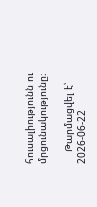հուսալիությունն ու մրցունակությունը։

    Թարմացվել է՝ 2026-06-22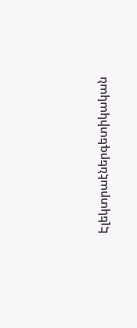Էլեկտրաէներգետիկական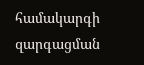համակարգի զարգացման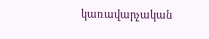կառավարչական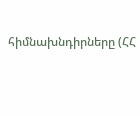հիմնախնդիրները (ՀՀ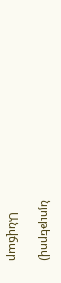նյութերով)

    Անվճար